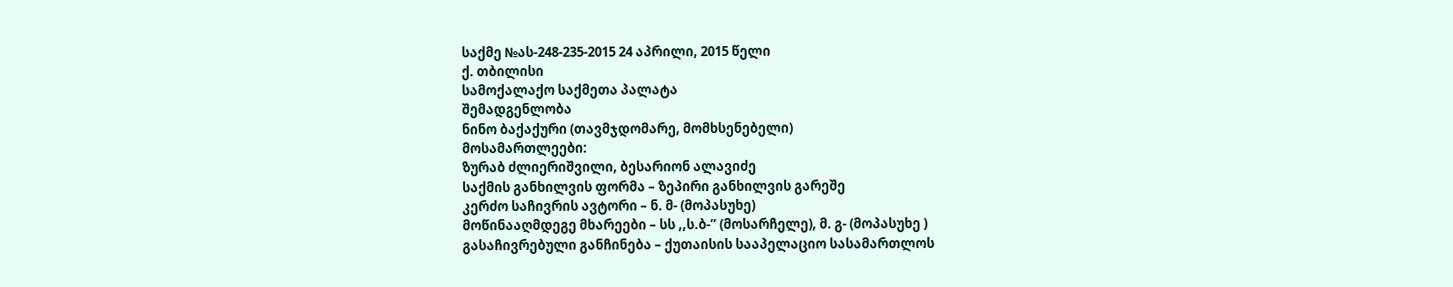საქმე №ას-248-235-2015 24 აპრილი, 2015 წელი
ქ. თბილისი
სამოქალაქო საქმეთა პალატა
შემადგენლობა
ნინო ბაქაქური (თავმჯდომარე, მომხსენებელი)
მოსამართლეები:
ზურაბ ძლიერიშვილი, ბესარიონ ალავიძე
საქმის განხილვის ფორმა – ზეპირი განხილვის გარეშე
კერძო საჩივრის ავტორი – ნ. მ- (მოპასუხე)
მოწინააღმდეგე მხარეები – სს ,,ს.ბ-’’ (მოსარჩელე), მ. გ- (მოპასუხე )
გასაჩივრებული განჩინება – ქუთაისის სააპელაციო სასამართლოს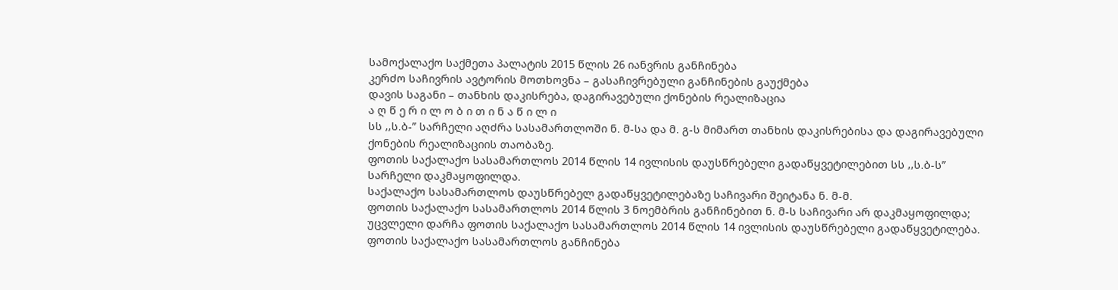სამოქალაქო საქმეთა პალატის 2015 წლის 26 იანვრის განჩინება
კერძო საჩივრის ავტორის მოთხოვნა – გასაჩივრებული განჩინების გაუქმება
დავის საგანი – თანხის დაკისრება, დაგირავებული ქონების რეალიზაცია
ა ღ წ ე რ ი ლ ო ბ ი თ ი ნ ა წ ი ლ ი
სს ,,ს.ბ-’’ სარჩელი აღძრა სასამართლოში ნ. მ-სა და მ. გ-ს მიმართ თანხის დაკისრებისა და დაგირავებული ქონების რეალიზაციის თაობაზე.
ფოთის საქალაქო სასამართლოს 2014 წლის 14 ივლისის დაუსწრებელი გადაწყვეტილებით სს ,,ს.ბ-ს’’ სარჩელი დაკმაყოფილდა.
საქალაქო სასამართლოს დაუსწრებელ გადაწყვეტილებაზე საჩივარი შეიტანა ნ. მ-მ.
ფოთის საქალაქო სასამართლოს 2014 წლის 3 ნოემბრის განჩინებით ნ. მ-ს საჩივარი არ დაკმაყოფილდა; უცვლელი დარჩა ფოთის საქალაქო სასამართლოს 2014 წლის 14 ივლისის დაუსწრებელი გადაწყვეტილება.
ფოთის საქალაქო სასამართლოს განჩინება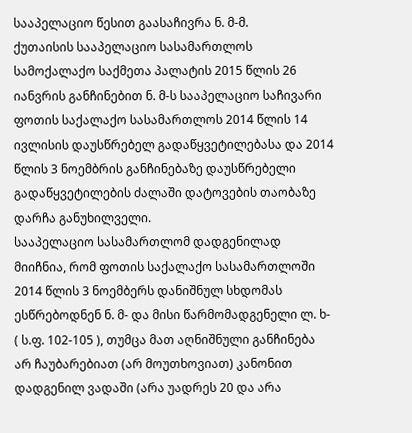სააპელაციო წესით გაასაჩივრა ნ. მ-მ.
ქუთაისის სააპელაციო სასამართლოს სამოქალაქო საქმეთა პალატის 2015 წლის 26 იანვრის განჩინებით ნ. მ-ს სააპელაციო საჩივარი ფოთის საქალაქო სასამართლოს 2014 წლის 14 ივლისის დაუსწრებელ გადაწყვეტილებასა და 2014 წლის 3 ნოემბრის განჩინებაზე დაუსწრებელი გადაწყვეტილების ძალაში დატოვების თაობაზე დარჩა განუხილველი.
სააპელაციო სასამართლომ დადგენილად მიიჩნია, რომ ფოთის საქალაქო სასამართლოში 2014 წლის 3 ნოემბერს დანიშნულ სხდომას ესწრებოდნენ ნ. მ- და მისი წარმომადგენელი ლ. ხ- ( ს.ფ. 102-105 ), თუმცა მათ აღნიშნული განჩინება არ ჩაუბარებიათ (არ მოუთხოვიათ) კანონით დადგენილ ვადაში (არა უადრეს 20 და არა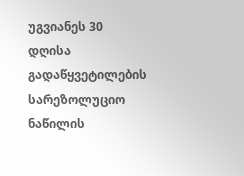უგვიანეს 30 დღისა გადაწყვეტილების სარეზოლუციო ნაწილის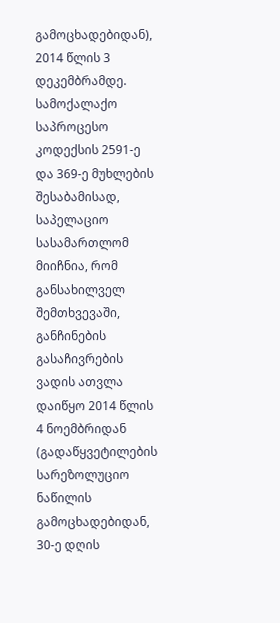გამოცხადებიდან), 2014 წლის 3 დეკემბრამდე. სამოქალაქო საპროცესო კოდექსის 2591-ე და 369-ე მუხლების შესაბამისად, საპელაციო სასამართლომ მიიჩნია, რომ განსახილველ შემთხვევაში, განჩინების გასაჩივრების ვადის ათვლა დაიწყო 2014 წლის 4 ნოემბრიდან (გადაწყვეტილების სარეზოლუციო ნაწილის გამოცხადებიდან, 30-ე დღის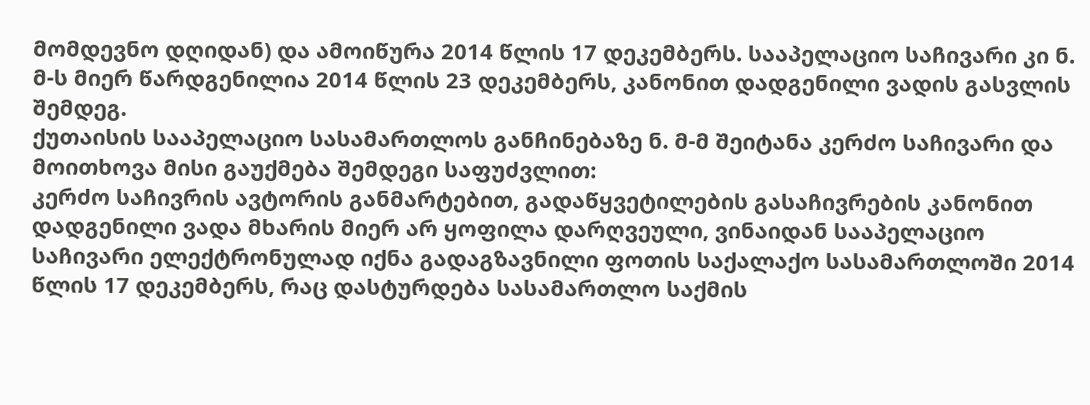მომდევნო დღიდან) და ამოიწურა 2014 წლის 17 დეკემბერს. სააპელაციო საჩივარი კი ნ. მ-ს მიერ წარდგენილია 2014 წლის 23 დეკემბერს, კანონით დადგენილი ვადის გასვლის შემდეგ.
ქუთაისის სააპელაციო სასამართლოს განჩინებაზე ნ. მ-მ შეიტანა კერძო საჩივარი და მოითხოვა მისი გაუქმება შემდეგი საფუძვლით:
კერძო საჩივრის ავტორის განმარტებით, გადაწყვეტილების გასაჩივრების კანონით დადგენილი ვადა მხარის მიერ არ ყოფილა დარღვეული, ვინაიდან სააპელაციო საჩივარი ელექტრონულად იქნა გადაგზავნილი ფოთის საქალაქო სასამართლოში 2014 წლის 17 დეკემბერს, რაც დასტურდება სასამართლო საქმის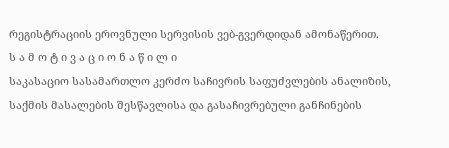რეგისტრაციის ეროვნული სერვისის ვებ-გვერდიდან ამონაწერით.
ს ა მ ო ტ ი ვ ა ც ი ო ნ ა წ ი ლ ი
საკასაციო სასამართლო კერძო საჩივრის საფუძვლების ანალიზის, საქმის მასალების შესწავლისა და გასაჩივრებული განჩინების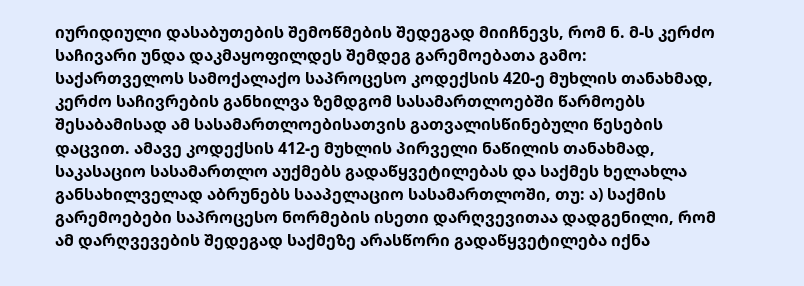იურიდიული დასაბუთების შემოწმების შედეგად მიიჩნევს, რომ ნ. მ-ს კერძო საჩივარი უნდა დაკმაყოფილდეს შემდეგ გარემოებათა გამო:
საქართველოს სამოქალაქო საპროცესო კოდექსის 420-ე მუხლის თანახმად, კერძო საჩივრების განხილვა ზემდგომ სასამართლოებში წარმოებს შესაბამისად ამ სასამართლოებისათვის გათვალისწინებული წესების დაცვით. ამავე კოდექსის 412-ე მუხლის პირველი ნაწილის თანახმად, საკასაციო სასამართლო აუქმებს გადაწყვეტილებას და საქმეს ხელახლა განსახილველად აბრუნებს სააპელაციო სასამართლოში, თუ: ა) საქმის გარემოებები საპროცესო ნორმების ისეთი დარღვევითაა დადგენილი, რომ ამ დარღვევების შედეგად საქმეზე არასწორი გადაწყვეტილება იქნა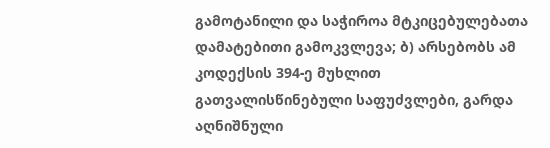გამოტანილი და საჭიროა მტკიცებულებათა დამატებითი გამოკვლევა; ბ) არსებობს ამ კოდექსის 394-ე მუხლით გათვალისწინებული საფუძვლები, გარდა აღნიშნული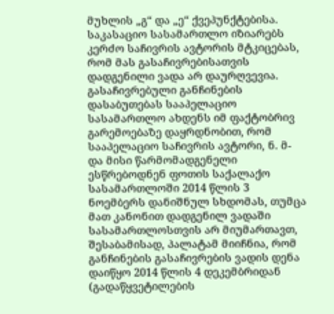მუხლის „გ“ და „ე“ ქვეპუნქტებისა.
საკასაციო სასამართლო იზიარებს კერძო საჩივრის ავტორის მტკიცებას, რომ მას გასაჩივრებისათვის დადგენილი ვადა არ დაურღვევია.
გასაჩივრებული განჩინების დასაბუთებას სააპელაციო სასამართლო ახდენს იმ ფაქტობრივ გარემოებაზე დაყრდნობით, რომ სააპელაციო საჩივრის ავტორი, ნ. მ- და მისი წარმომადგენელი ესწრებოდნენ ფოთის საქალაქო სასამართლოში 2014 წლის 3 ნოემბერს დანიშნულ სხდომას, თუმცა მათ კანონით დადგენილ ვადაში სასამართლოსთვის არ მიუმართავთ, შესაბამისად, პალატამ მიიჩნია, რომ განჩინების გასაჩივრების ვადის დენა დაიწყო 2014 წლის 4 დეკემბრიდან (გადაწყვეტილების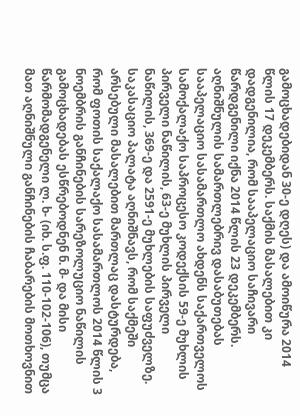გამოცხადებიდან 30-ე დღეს) და ამოიწურა 2014 წლის 17 დეკემბერს. საქმის მასალებით კი დადგენილია, რომ სააპელაციო საჩივარი წარდგენილი იქნა 2014 წლის 23 დეკემბერს. აღნიშნულის სამართლებრივ დასაბუთებას სააპელაციო სასამართლო ახდენს საქართველოს სამოქალაქო საპროცესო კოდექსის 59-ე მუხლის პირველი ნაწილის, 63-ე მუხლის პირველი ნაწილის, 369-ე და 2591-ე მუხლების საფუძველზე.
საკასაციო პალატა აღნიშნავს, რომ საქმეში არსებული მასალებით მართლაც დასტურდება, რომ ფოთის საქალაქო სასამართლოს 2014 წლის 3 ნოემბრის განჩინების სარეზოლუციო ნაწილის გამოცხადებას ესწრებოდნენ ნ. მ- და მისი წარმომადგენელი ლ. ხ- (იხ. ს.ფ. 110-102-106), თუმცა მათ აღნიშნული განჩინების ჩაბარების მოთხოვნით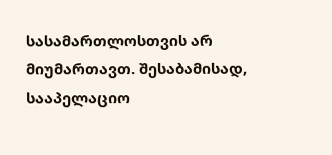სასამართლოსთვის არ მიუმართავთ. შესაბამისად, სააპელაციო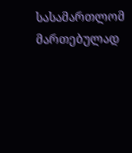სასამართლომ მართებულად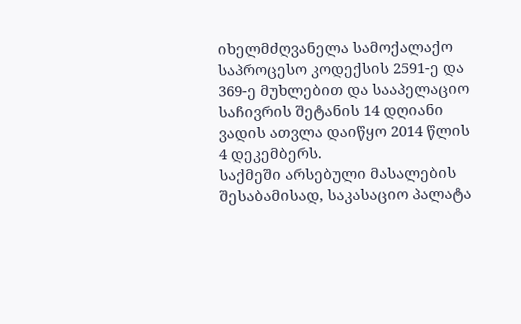იხელმძღვანელა სამოქალაქო საპროცესო კოდექსის 2591-ე და 369-ე მუხლებით და სააპელაციო საჩივრის შეტანის 14 დღიანი ვადის ათვლა დაიწყო 2014 წლის 4 დეკემბერს.
საქმეში არსებული მასალების შესაბამისად, საკასაციო პალატა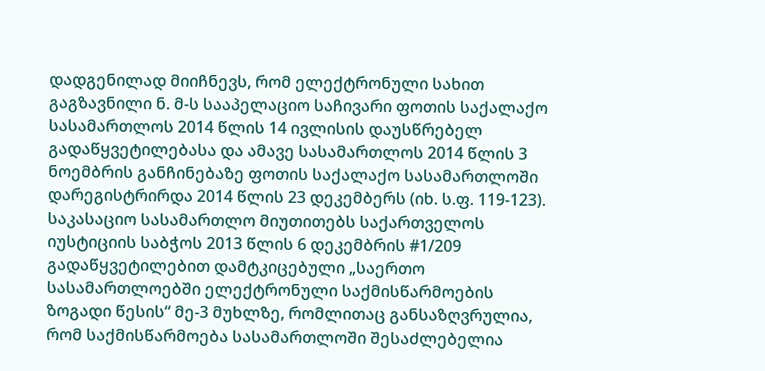დადგენილად მიიჩნევს, რომ ელექტრონული სახით გაგზავნილი ნ. მ-ს სააპელაციო საჩივარი ფოთის საქალაქო სასამართლოს 2014 წლის 14 ივლისის დაუსწრებელ გადაწყვეტილებასა და ამავე სასამართლოს 2014 წლის 3 ნოემბრის განჩინებაზე ფოთის საქალაქო სასამართლოში დარეგისტრირდა 2014 წლის 23 დეკემბერს (იხ. ს.ფ. 119-123).
საკასაციო სასამართლო მიუთითებს საქართველოს იუსტიციის საბჭოს 2013 წლის 6 დეკემბრის #1/209 გადაწყვეტილებით დამტკიცებული „საერთო სასამართლოებში ელექტრონული საქმისწარმოების ზოგადი წესის“ მე-3 მუხლზე, რომლითაც განსაზღვრულია, რომ საქმისწარმოება სასამართლოში შესაძლებელია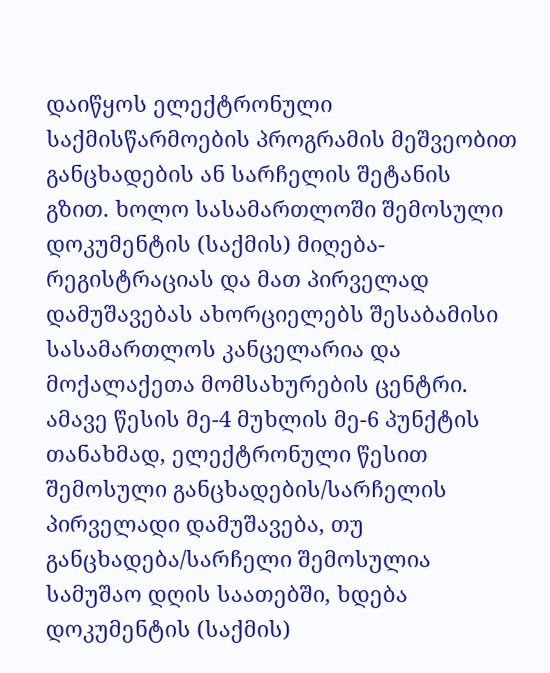დაიწყოს ელექტრონული საქმისწარმოების პროგრამის მეშვეობით განცხადების ან სარჩელის შეტანის გზით. ხოლო სასამართლოში შემოსული დოკუმენტის (საქმის) მიღება-რეგისტრაციას და მათ პირველად დამუშავებას ახორციელებს შესაბამისი სასამართლოს კანცელარია და მოქალაქეთა მომსახურების ცენტრი. ამავე წესის მე-4 მუხლის მე-6 პუნქტის თანახმად, ელექტრონული წესით შემოსული განცხადების/სარჩელის პირველადი დამუშავება, თუ განცხადება/სარჩელი შემოსულია სამუშაო დღის საათებში, ხდება დოკუმენტის (საქმის)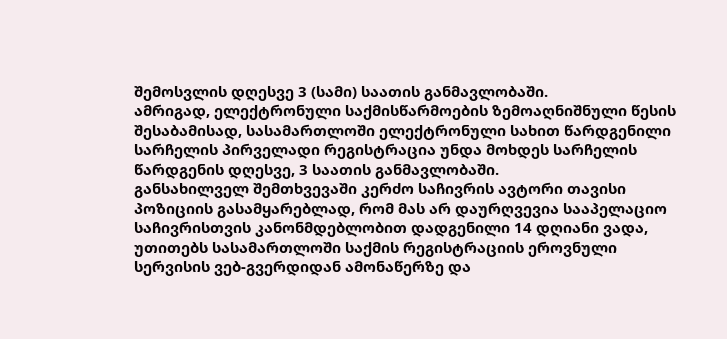შემოსვლის დღესვე 3 (სამი) საათის განმავლობაში.
ამრიგად, ელექტრონული საქმისწარმოების ზემოაღნიშნული წესის შესაბამისად, სასამართლოში ელექტრონული სახით წარდგენილი სარჩელის პირველადი რეგისტრაცია უნდა მოხდეს სარჩელის წარდგენის დღესვე, 3 საათის განმავლობაში.
განსახილველ შემთხვევაში კერძო საჩივრის ავტორი თავისი პოზიციის გასამყარებლად, რომ მას არ დაურღვევია სააპელაციო საჩივრისთვის კანონმდებლობით დადგენილი 14 დღიანი ვადა, უთითებს სასამართლოში საქმის რეგისტრაციის ეროვნული სერვისის ვებ-გვერდიდან ამონაწერზე და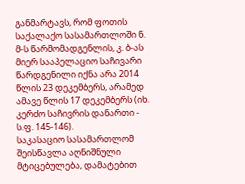განმარტავს, რომ ფოთის საქალაქო სასამართლოში ნ. მ-ს წარმომადგენლის, კ. ბ-ას მიერ სააპელაციო საჩივარი წარდგენილი იქნა არა 2014 წლის 23 დეკემბერს, არამედ ამავე წლის 17 დეკემბერს (იხ. კერძო საჩივრის დანართი - ს.ფ. 145-146).
საკასაციო სასამართლომ შეისწავლა აღნიშნული მტიცებულება, დამატებით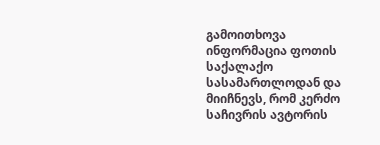გამოითხოვა ინფორმაცია ფოთის საქალაქო სასამართლოდან და მიიჩნევს, რომ კერძო საჩივრის ავტორის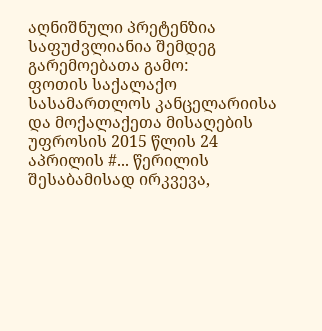აღნიშნული პრეტენზია საფუძვლიანია შემდეგ გარემოებათა გამო:
ფოთის საქალაქო სასამართლოს კანცელარიისა და მოქალაქეთა მისაღების უფროსის 2015 წლის 24 აპრილის #... წერილის შესაბამისად ირკვევა,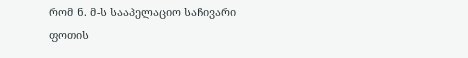რომ ნ. მ-ს სააპელაციო საჩივარი ფოთის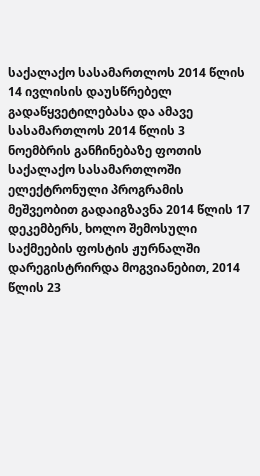საქალაქო სასამართლოს 2014 წლის 14 ივლისის დაუსწრებელ გადაწყვეტილებასა და ამავე სასამართლოს 2014 წლის 3 ნოემბრის განჩინებაზე ფოთის საქალაქო სასამართლოში ელექტრონული პროგრამის მეშვეობით გადაიგზავნა 2014 წლის 17 დეკემბერს, ხოლო შემოსული საქმეების ფოსტის ჟურნალში დარეგისტრირდა მოგვიანებით, 2014 წლის 23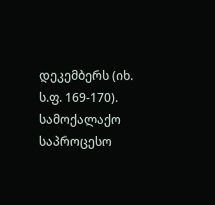დეკემბერს (იხ. ს.ფ. 169-170).
სამოქალაქო საპროცესო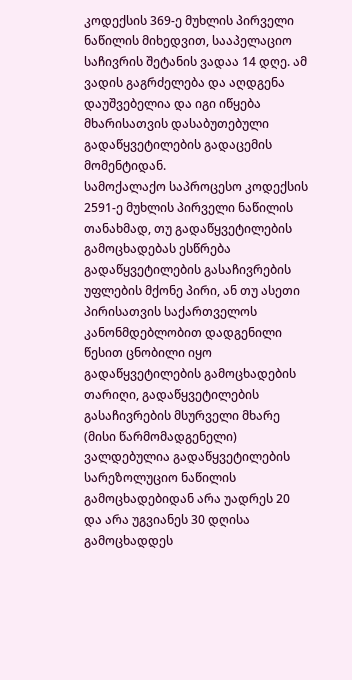კოდექსის 369-ე მუხლის პირველი ნაწილის მიხედვით, სააპელაციო საჩივრის შეტანის ვადაა 14 დღე. ამ ვადის გაგრძელება და აღდგენა დაუშვებელია და იგი იწყება მხარისათვის დასაბუთებული გადაწყვეტილების გადაცემის მომენტიდან.
სამოქალაქო საპროცესო კოდექსის 2591-ე მუხლის პირველი ნაწილის თანახმად, თუ გადაწყვეტილების გამოცხადებას ესწრება გადაწყვეტილების გასაჩივრების უფლების მქონე პირი, ან თუ ასეთი პირისათვის საქართველოს კანონმდებლობით დადგენილი წესით ცნობილი იყო გადაწყვეტილების გამოცხადების თარიღი, გადაწყვეტილების გასაჩივრების მსურველი მხარე (მისი წარმომადგენელი) ვალდებულია გადაწყვეტილების სარეზოლუციო ნაწილის გამოცხადებიდან არა უადრეს 20 და არა უგვიანეს 30 დღისა გამოცხადდეს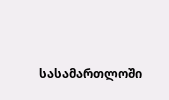სასამართლოში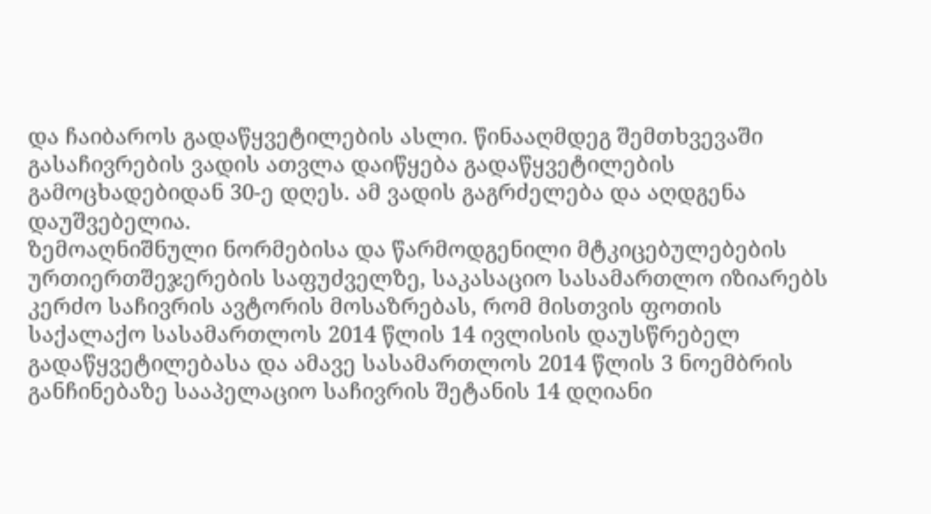და ჩაიბაროს გადაწყვეტილების ასლი. წინააღმდეგ შემთხვევაში გასაჩივრების ვადის ათვლა დაიწყება გადაწყვეტილების გამოცხადებიდან 30-ე დღეს. ამ ვადის გაგრძელება და აღდგენა დაუშვებელია.
ზემოაღნიშნული ნორმებისა და წარმოდგენილი მტკიცებულებების ურთიერთშეჯერების საფუძველზე, საკასაციო სასამართლო იზიარებს კერძო საჩივრის ავტორის მოსაზრებას, რომ მისთვის ფოთის საქალაქო სასამართლოს 2014 წლის 14 ივლისის დაუსწრებელ გადაწყვეტილებასა და ამავე სასამართლოს 2014 წლის 3 ნოემბრის განჩინებაზე სააპელაციო საჩივრის შეტანის 14 დღიანი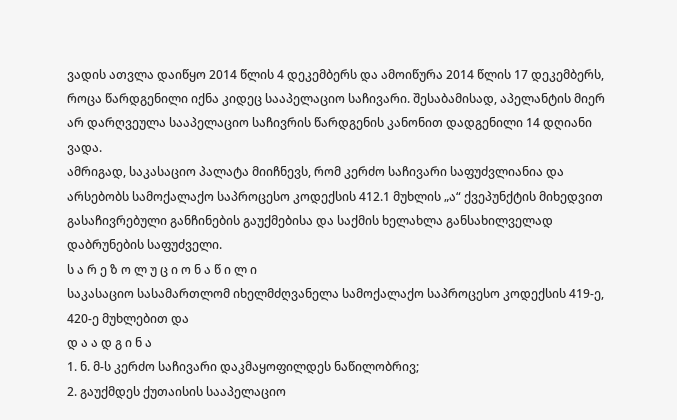ვადის ათვლა დაიწყო 2014 წლის 4 დეკემბერს და ამოიწურა 2014 წლის 17 დეკემბერს, როცა წარდგენილი იქნა კიდეც სააპელაციო საჩივარი. შესაბამისად, აპელანტის მიერ არ დარღვეულა სააპელაციო საჩივრის წარდგენის კანონით დადგენილი 14 დღიანი ვადა.
ამრიგად, საკასაციო პალატა მიიჩნევს, რომ კერძო საჩივარი საფუძვლიანია და არსებობს სამოქალაქო საპროცესო კოდექსის 412.1 მუხლის „ა“ ქვეპუნქტის მიხედვით გასაჩივრებული განჩინების გაუქმებისა და საქმის ხელახლა განსახილველად დაბრუნების საფუძველი.
ს ა რ ე ზ ო ლ უ ც ი ო ნ ა წ ი ლ ი
საკასაციო სასამართლომ იხელმძღვანელა სამოქალაქო საპროცესო კოდექსის 419-ე, 420-ე მუხლებით და
დ ა ა დ გ ი ნ ა
1. ნ. მ-ს კერძო საჩივარი დაკმაყოფილდეს ნაწილობრივ;
2. გაუქმდეს ქუთაისის სააპელაციო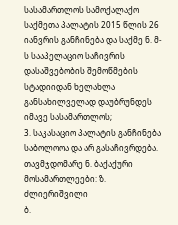სასამართლოს სამოქალაქო საქმეთა პალატის 2015 წლის 26 იანვრის განჩინება და საქმე ნ. მ-ს სააპელაციო საჩივრის დასაშვებობის შემოწმების სტადიიდან ხელახლა განსახილველად დაუბრუნდეს იმავე სასამართლოს;
3. საკასაციო პალატის განჩინება საბოლოოა და არ გასაჩივრდება.
თავმჯდომარე ნ. ბაქაქური
მოსამართლეები: ზ. ძლიერიშვილი
ბ.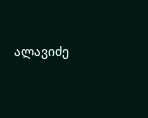ალავიძე